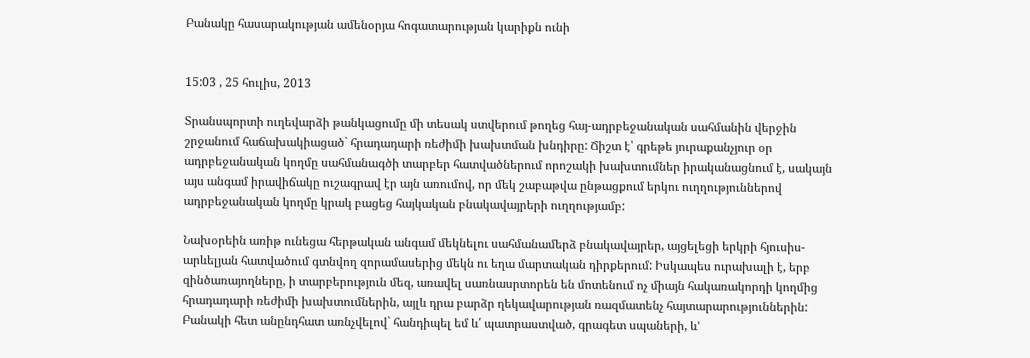Բանակը հասարակության ամենօրյա հոգատարության կարիքն ունի


15:03 , 25 հուլիս, 2013

Տրանսպորտի ուղեվարձի թանկացումը մի տեսակ ստվերում թողեց հայ-ադրբեջանական սահմանին վերջին շրջանում հաճախակիացած` հրադադարի ռեժիմի խախտման խնդիրը: Ճիշտ է՝ գրեթե յուրաքանչյուր օր ադրբեջանական կողմը սահմանագծի տարբեր հատվածներում որոշակի խախտումներ իրականացնում է, սակայն այս անգամ իրավիճակը ուշագրավ էր այն առումով, որ մեկ շաբաթվա ընթացքում երկու ուղղություններով ադրբեջանական կողմը կրակ բացեց հայկական բնակավայրերի ուղղությամբ:

Նախօրեին առիթ ունեցա հերթական անգամ մեկնելու սահմանամերձ բնակավայրեր, այցելեցի երկրի հյուսիս-արևելյան հատվածում գտնվող զորամասերից մեկն ու եղա մարտական դիրքերում: Իսկապես ուրախալի է, երբ զինծառայողները, ի տարբերություն մեզ, առավել սառնասրտորեն են մոտենում ոչ միայն հակառակորդի կողմից հրադադարի ռեժիմի խախտումներին, այլև դրա բարձր ղեկավարության ռազմատենչ հայտարարություններին:
Բանակի հետ անընդհատ առնչվելով` հանդիպել եմ և՛ պատրաստված, գրագետ սպաների, և’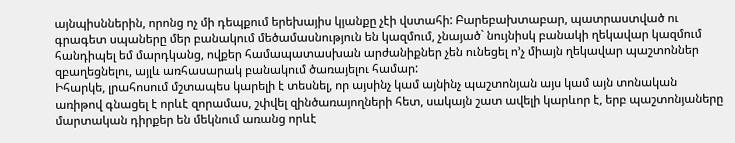այնպիսններին, որոնց ոչ մի դեպքում երեխայիս կյանքը չէի վստահի: Բարեբախտաբար, պատրաստված ու գրագետ սպաները մեր բանակում մեծամասնություն են կազմում, չնայած` նույնիսկ բանակի ղեկավար կազմում հանդիպել եմ մարդկանց, ովքեր համապատասխան արժանիքներ չեն ունեցել ո’չ միայն ղեկավար պաշտոններ զբաղեցնելու, այլև առհասարակ բանակում ծառայելու համար:
Իհարկե, լրահոսում մշտապես կարելի է տեսնել, որ այսինչ կամ այնինչ պաշտոնյան այս կամ այն տոնական առիթով գնացել է որևէ զորամաս, շփվել զինծառայողների հետ, սակայն շատ ավելի կարևոր է, երբ պաշտոնյաները մարտական դիրքեր են մեկնում առանց որևէ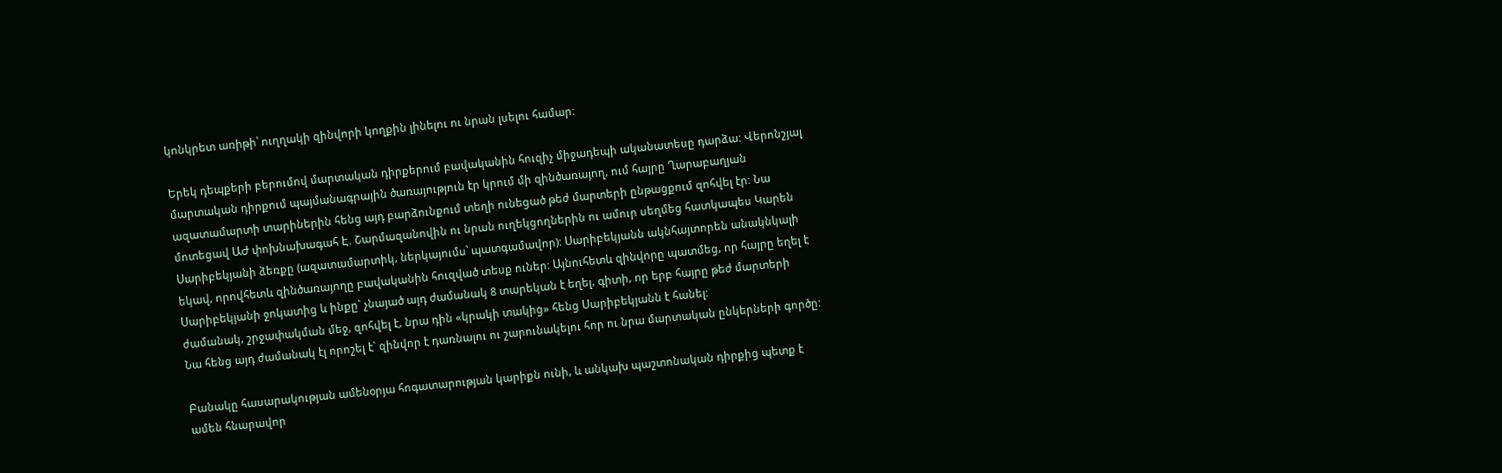կոնկրետ առիթի՝ ուղղակի զինվորի կողքին լինելու ու նրան լսելու համար:

Երեկ դեպքերի բերումով մարտական դիրքերում բավականին հուզիչ միջադեպի ականատեսը դարձա: Վերոնշյալ մարտական դիրքում պայմանագրային ծառայություն էր կրում մի զինծառայող, ում հայրը Ղարաբաղյան ազատամարտի տարիներին հենց այդ բարձունքում տեղի ունեցած թեժ մարտերի ընթացքում զոհվել էր: Նա մոտեցավ ԱԺ փոխնախագահ Է. Շարմազանովին ու նրան ուղեկցողներին ու ամուր սեղմեց հատկապես Կարեն Սարիբեկյանի ձեռքը (ազատամարտիկ, ներկայումս՝ պատգամավոր): Սարիբեկյանն ակնհայտորեն անակնկալի եկավ, որովհետև զինծառայողը բավականին հուզված տեսք ուներ: Այնուհետև զինվորը պատմեց, որ հայրը եղել է Սարիբեկյանի ջոկատից և ինքը` չնայած այդ ժամանակ 8 տարեկան է եղել, գիտի, որ երբ հայրը թեժ մարտերի ժամանակ, շրջափակման մեջ, զոհվել է, նրա դին «կրակի տակից» հենց Սարիբեկյանն է հանել:
Նա հենց այդ ժամանակ էլ որոշել է` զինվոր է դառնալու ու շարունակելու հոր ու նրա մարտական ընկերների գործը:

Բանակը հասարակության ամենօրյա հոգատարության կարիքն ունի, և անկախ պաշտոնական դիրքից պետք է ամեն հնարավոր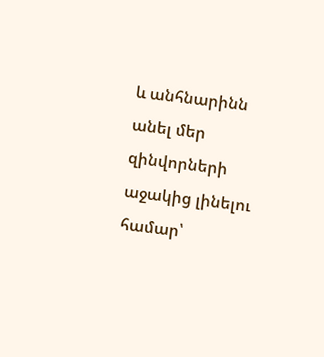և անհնարինն անել մեր զինվորների աջակից լինելու համար՝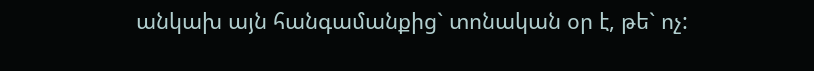անկախ այն հանգամանքից` տոնական օր է, թե` ոչ: